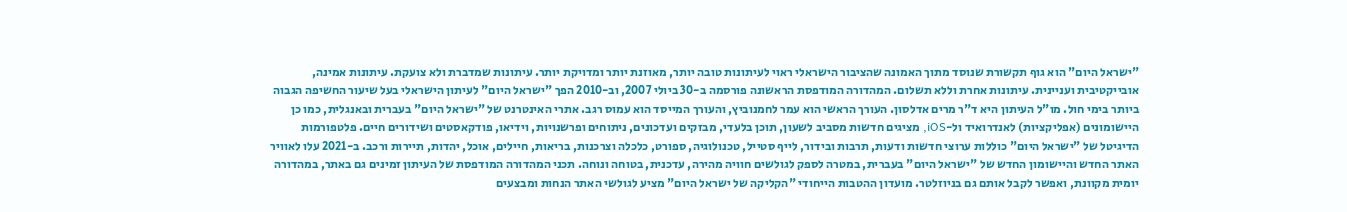"ישראל היום" הוא גוף תקשורת שנוסד מתוך האמונה שהציבור הישראלי ראוי לעיתונות טובה יותר, מאוזנת יותר ומדויקת יותר. עיתונות שמדברת ולא צועקת. עיתונות אמינה, אובייקטיבית ועניינית. עיתונות אחרת וללא תשלום. המהדורה המודפסת הראשונה פורסמה ב-30 ביולי 2007, וב-2010 הפך "ישראל היום" לעיתון הישראלי בעל שיעור החשיפה הגבוה ביותר בימי חול. מו"ל העיתון היא ד"ר מרים אדלסון. העורך הראשי הוא עמר לחמנוביץ, והעורך המייסד הוא עמוס רגב. אתרי האינטרנט של "ישראל היום" בעברית ובאנגלית, כמו כן היישומונים (אפליקציות) לאנדרואיד ול-iOS, מציגים חדשות מסביב לשעון, תוכן בלעדי, מבזקים ועדכונים, ניתוחים ופרשנויות, וידיאו, פודקאסטים ושידורים חיים. פלטפורמות הדיגיטל של "ישראל היום" כוללות ערוצי חדשות ודעות, תרבות ובידור, לייף סטייל, טכנולוגיה, ספורט, כלכלה וצרכנות, בריאות, חיילים, אוכל, יהדות, תיירות ורכב. ב-2021 עלו לאוויר האתר החדש והיישומון החדש של "ישראל היום" בעברית, במטרה לספק לגולשים חוויה מהירה, עדכנית, בטוחה ונוחה. תכני המהדורה המודפסת של העיתון זמינים גם באתר, במהדורה יומית מקוונת, ואפשר לקבל אותם גם בניוזלטר. מועדון ההטבות הייחודי "הקליקה של ישראל היום" מציע לגולשי האתר הנחות ומבצעים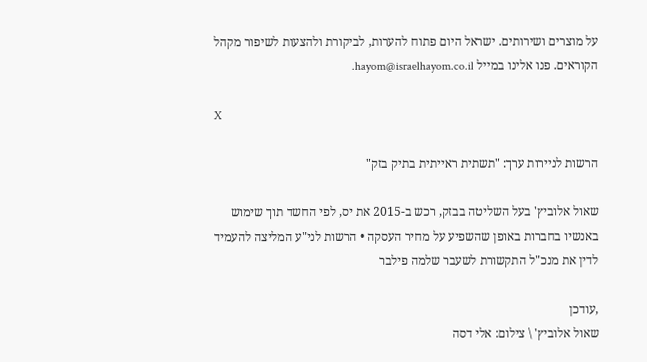על מוצרים ושירותים. ישראל היום פתוח להערות, לביקורת ולהצעות לשיפור מקהל הקוראים. פנו אלינו במייל hayom@israelhayom.co.il.

X

הרשות לניירות ערך: "תשתית ראייתית בתיק בזק"

שאול אלוביץ' בעל השליטה בבזק, רכש ב-2015 את יס, לפי החשד תוך שימוש באנשיו בחברות באופן שהשפיע על מחיר העסקה • הרשות לני"ע המליצה להעמיד לדין את מנכ"ל התקשורת לשעבר שלמה פילבר

,עודכן
שאול אלוביץ' \ צילום: אלי דסה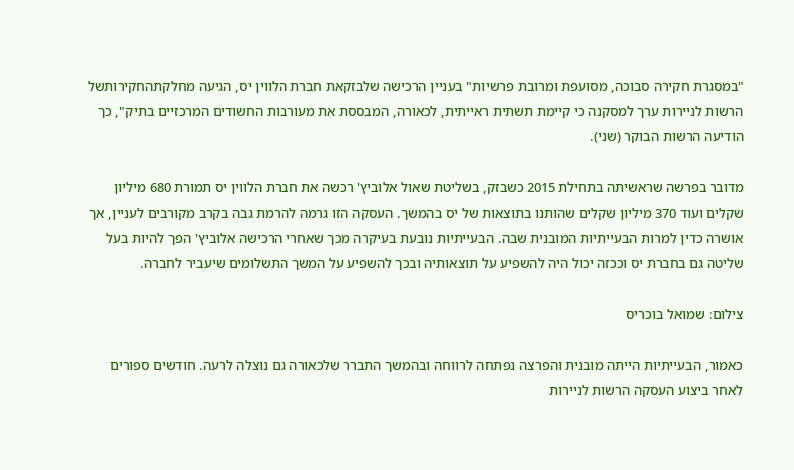"במסגרת חקירה סבוכה, מסועפת ומרובת פרשיות" בעניין הרכישה שלבזקאת חברת הלווין יס, הגיעה מחלקתהחקירותשל הרשות לניירות ערך למסקנה כי קיימת תשתית ראייתית, לכאורה, המבססת את מעורבות החשודים המרכזיים בתיק", כך הודיעה הרשות הבוקר (שני).

מדובר בפרשה שראשיתה בתחילת 2015 כשבזק, בשליטת שאול אלוביץ' רכשה את חברת הלווין יס תמורת 680 מיליון שקלים ועוד 370 מיליון שקלים שהותנו בתוצאות של יס בהמשך. העסקה הזו גרמה להרמת גבה בקרב מקורבים לעניין, אך אושרה כדין למרות הבעייתיות המובנית שבה. הבעייתיות נובעת בעיקרה מכך שאחרי הרכישה אלוביץ' הפך להיות בעל שליטה גם בחברת יס וככזה יכול היה להשפיע על תוצאותיה ובכך להשפיע על המשך התשלומים שיעביר לחברה.

צילום: שמואל בוכריס

כאמור, הבעייתיות הייתה מובנית והפרצה נפתחה לרווחה ובהמשך התברר שלכאורה גם נוצלה לרעה. חודשים ספורים לאחר ביצוע העסקה הרשות לניירות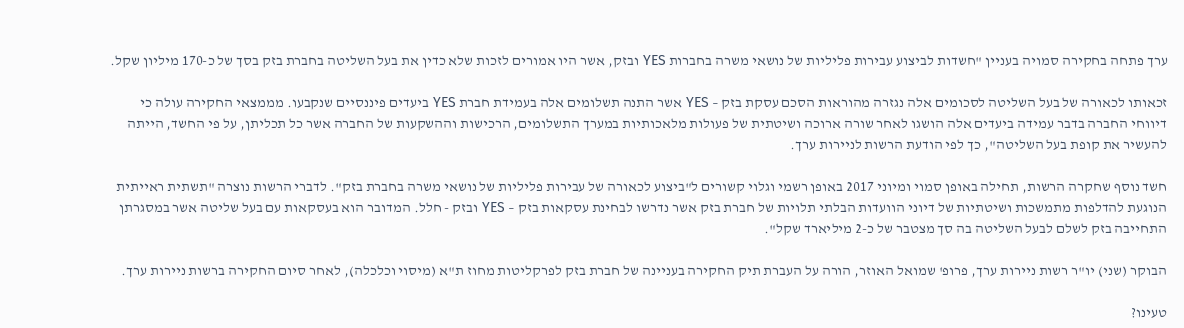ערך פתחה בחקירה סמויה בעניין "חשדות לביצוע עבירות פליליות של נושאי משרה בחברות YES ובזק, אשר היו אמורים לזכות שלא כדין את בעל השליטה בחברת בזק בסך של כ-170 מיליון שקל.

זכאותו לכאורה של בעל השליטה לסכומים אלה נגזרה מהוראות הסכם עסקת בזק – YES אשר התנה תשלומים אלה בעמידת חברת YES ביעדים פיננסיים שנקבעו. מממצאי החקירה עולה כי דיווחי החברה בדבר עמידה ביעדים אלה הושגו לאחר שורה ארוכה ושיטתית של פעולות מלאכותיות במערך התשלומים, הרכישות וההשקעות של החברה אשר כל תכליתן, על פי החשד, הייתה להעשיר את קופת בעל השליטה", כך לפי הודעת הרשות לניירות ערך.

חשד נוסף שחקרה הרשות, תחילה באופן סמוי ומיוני 2017 באופן רשמי וגלוי קשורים ל"ביצוע לכאורה של עבירות פליליות של נושאי משרה בחברת בזק". לדברי הרשות נוצרה "תשתית ראייתית הנוגעת להדלפות מתמשכות ושיטתיות של דיוני הוועדות הבלתי תלויות של חברת בזק אשר נדרשו לבחינת עסקאות בזק – YES ובזק - חלל. המדובר הוא בעסקאות עם בעל שליטה אשר במסגרתן התחייבה בזק לשלם לבעל השליטה בה סך מצטבר של כ-2 מיליארד שקל".

הבוקר (שני) יו"ר רשות ניירות ערך, פרופ' שמואל האוזר, הורה על העברת תיק החקירה בעניינה של חברת בזק לפרקליטות מחוז ת"א (מיסוי וכלכלה), לאחר סיום החקירה ברשות ניירות ערך.

טעינו?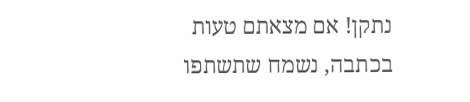נתקן! אם מצאתם טעות בכתבה, נשמח שתשתפו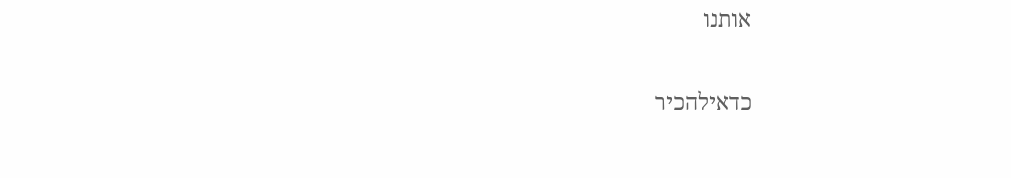אותנו

כדאילהכיר